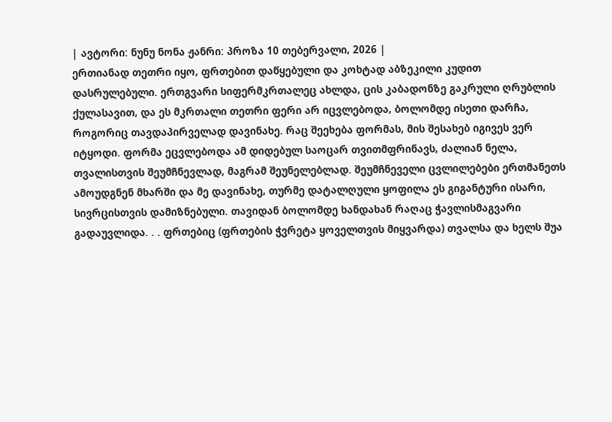| ავტორი: ნუნუ ნონა ჟანრი: პროზა 10 თებერვალი, 2026 |
ერთიანად თეთრი იყო, ფრთებით დაწყებული და კოხტად აბზეკილი კუდით დასრულებული. ერთგვარი სიფერმკრთალეც ახლდა, ცის კაბადონზე გაკრული ღრუბლის ქულასავით, და ეს მკრთალი თეთრი ფერი არ იცვლებოდა, ბოლომდე ისეთი დარჩა, როგორიც თავდაპირველად დავინახე. რაც შეეხება ფორმას, მის შესახებ იგივეს ვერ იტყოდი. ფორმა ეცვლებოდა ამ დიდებულ საოცარ თვითმფრინავს, ძალიან ნელა, თვალისთვის შეუმჩნევლად, მაგრამ შეუნელებლად. შეუმჩნეველი ცვლილებები ერთმანეთს ამოუდგნენ მხარში და მე დავინახე, თურმე დატალღული ყოფილა ეს გიგანტური ისარი, სივრცისთვის დამიზნებული. თავიდან ბოლომდე ხანდახან რაღაც ჭავლისმაგვარი გადაუვლიდა. . . ფრთებიც (ფრთების ჭვრეტა ყოველთვის მიყვარდა) თვალსა და ხელს შუა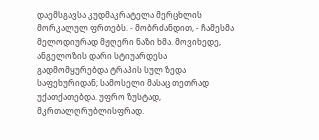დაემსგავსა კუდმაკრატელა მერცხლის მორკალულ ფრთებს. - მობრძანდით, - ჩამესმა მელოდიურად მჟღერი ნაზი ხმა. მოვიხედე, ანგელოზის დარი სტიუარდესა გადმომყურებდა ტრაპის სულ ზედა საფეხურიდან; სამოსელი მასაც თეთრად უქათქათებდა. უფრო ზუსტად, მკრთალღრუბლისფრად.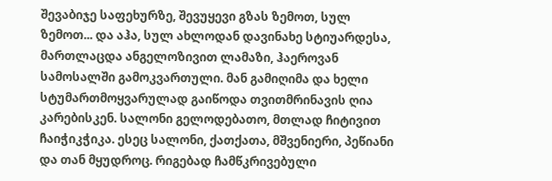შევაბიჯე საფეხურზე, შევუყევი გზას ზემოთ, სულ ზემოთ... და აჰა, სულ ახლოდან დავინახე სტიუარდესა, მართლაცდა ანგელოზივით ლამაზი, ჰაეროვან სამოსალში გამოკვართული. მან გამიღიმა და ხელი სტუმართმოყვარულად გაიწოდა თვითმრინავის ღია კარებისკენ. სალონი გელოდებათო, მთლად ჩიტივით ჩაიჭიკჭიკა. ესეც სალონი, ქათქათა, მშვენიერი, პეწიანი და თან მყუდროც. რიგებად ჩამწკრივებული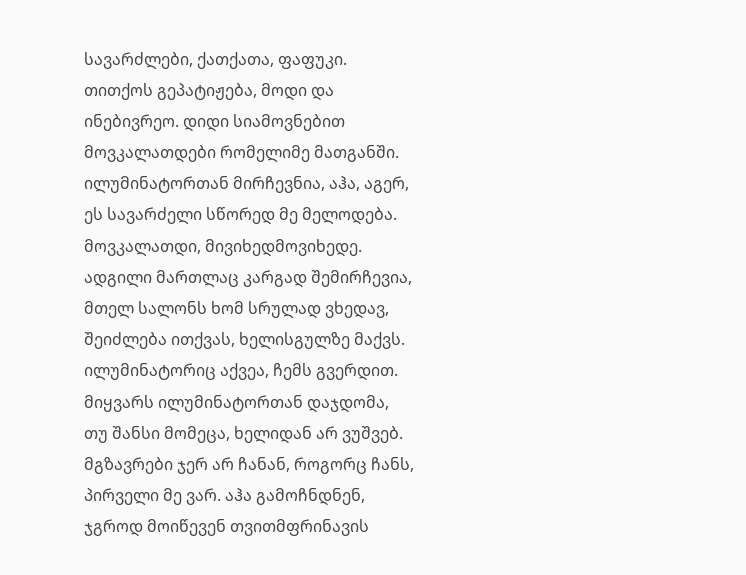სავარძლები, ქათქათა, ფაფუკი. თითქოს გეპატიჟება, მოდი და ინებივრეო. დიდი სიამოვნებით მოვკალათდები რომელიმე მათგანში. ილუმინატორთან მირჩევნია, აჰა, აგერ, ეს სავარძელი სწორედ მე მელოდება. მოვკალათდი, მივიხედმოვიხედე. ადგილი მართლაც კარგად შემირჩევია, მთელ სალონს ხომ სრულად ვხედავ, შეიძლება ითქვას, ხელისგულზე მაქვს. ილუმინატორიც აქვეა, ჩემს გვერდით. მიყვარს ილუმინატორთან დაჯდომა, თუ შანსი მომეცა, ხელიდან არ ვუშვებ. მგზავრები ჯერ არ ჩანან, როგორც ჩანს, პირველი მე ვარ. აჰა გამოჩნდნენ, ჯგროდ მოიწევენ თვითმფრინავის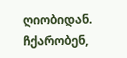ღიობიდან. ჩქარობენ,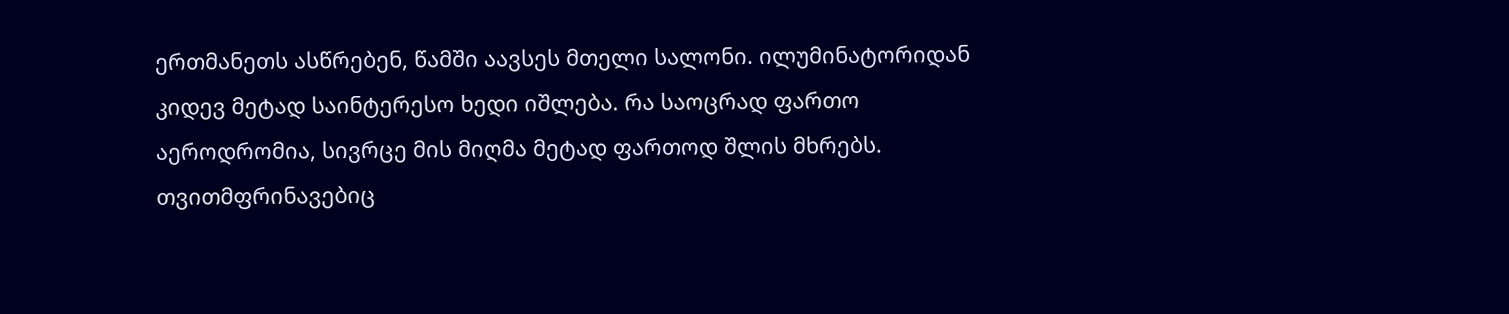ერთმანეთს ასწრებენ, წამში აავსეს მთელი სალონი. ილუმინატორიდან კიდევ მეტად საინტერესო ხედი იშლება. რა საოცრად ფართო აეროდრომია, სივრცე მის მიღმა მეტად ფართოდ შლის მხრებს. თვითმფრინავებიც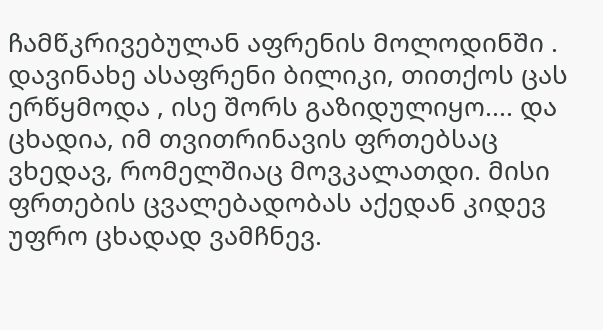ჩამწკრივებულან აფრენის მოლოდინში . დავინახე ასაფრენი ბილიკი, თითქოს ცას ერწყმოდა , ისე შორს გაზიდულიყო.... და ცხადია, იმ თვითრინავის ფრთებსაც ვხედავ, რომელშიაც მოვკალათდი. მისი ფრთების ცვალებადობას აქედან კიდევ უფრო ცხადად ვამჩნევ.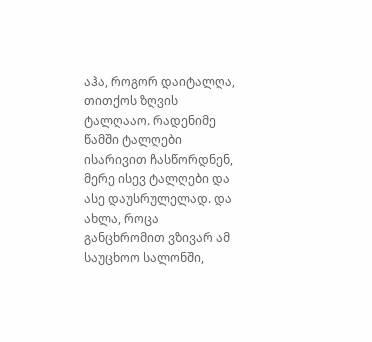აჰა, როგორ დაიტალღა, თითქოს ზღვის ტალღააო. რადენიმე წამში ტალღები ისარივით ჩასწორდნენ, მერე ისევ ტალღები და ასე დაუსრულელად. და ახლა, როცა განცხრომით ვზივარ ამ საუცხოო სალონში,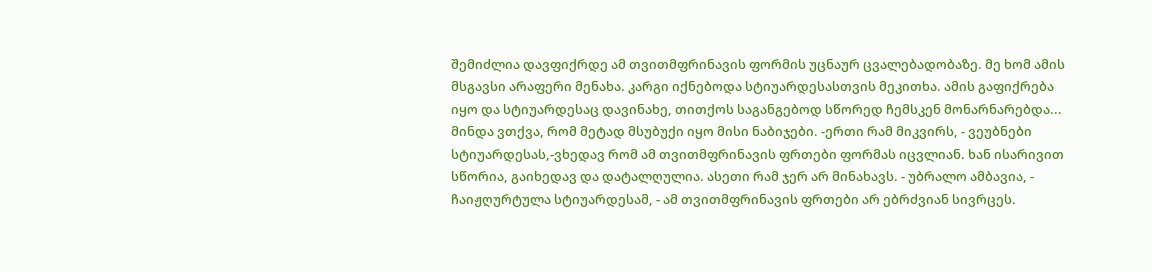შემიძლია დავფიქრდე ამ თვითმფრინავის ფორმის უცნაურ ცვალებადობაზე. მე ხომ ამის მსგავსი არაფერი მენახა. კარგი იქნებოდა სტიუარდესასთვის მეკითხა. ამის გაფიქრება იყო და სტიუარდესაც დავინახე, თითქოს საგანგებოდ სწორედ ჩემსკენ მონარნარებდა... მინდა ვთქვა, რომ მეტად მსუბუქი იყო მისი ნაბიჯები. -ერთი რამ მიკვირს, - ვეუბნები სტიუარდესას,-ვხედავ რომ ამ თვითმფრინავის ფრთები ფორმას იცვლიან. ხან ისარივით სწორია, გაიხედავ და დატალღულია. ასეთი რამ ჯერ არ მინახავს. - უბრალო ამბავია, - ჩაიჟღურტულა სტიუარდესამ, - ამ თვითმფრინავის ფრთები არ ებრძვიან სივრცეს.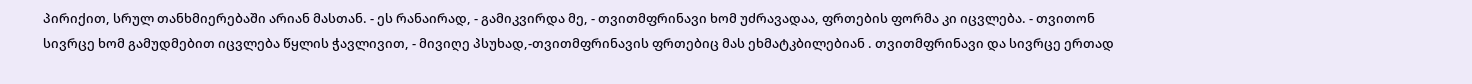პირიქით, სრულ თანხმიერებაში არიან მასთან. - ეს რანაირად, - გამიკვირდა მე, - თვითმფრინავი ხომ უძრავადაა, ფრთების ფორმა კი იცვლება. - თვითონ სივრცე ხომ გამუდმებით იცვლება წყლის ჭავლივით, - მივიღე პსუხად,-თვითმფრინავის ფრთებიც მას ეხმატკბილებიან . თვითმფრინავი და სივრცე ერთად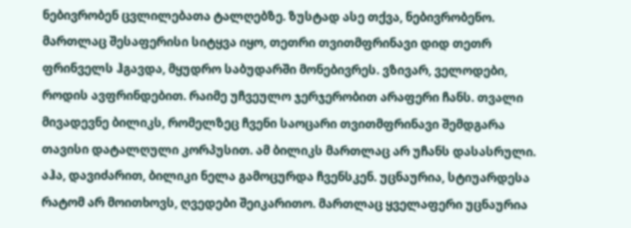ნებივრობენ ცვლილებათა ტალღებზე. ზუსტად ასე თქვა, ნებივრობენო. მართლაც შესაფერისი სიტყვა იყო, თეთრი თვითმფრინავი დიდ თეთრ ფრინველს ჰგავდა, მყუდრო საბუდარში მონებივრეს. ვზივარ, ველოდები, როდის ავფრინდებით. რაიმე უჩვეულო ჯერჯერობით არაფერი ჩანს. თვალი მივადევნე ბილიკს, რომელზეც ჩვენი საოცარი თვითმფრინავი შემდგარა თავისი დატალღული კორპუსით. ამ ბილიკს მართლაც არ უჩანს დასასრული. აჰა, დავიძარით, ბილიკი ნელა გამოცურდა ჩვენსკენ. უცნაურია, სტიუარდესა რატომ არ მოითხოვს, ღვედები შეიკარითო. მართლაც ყველაფერი უცნაურია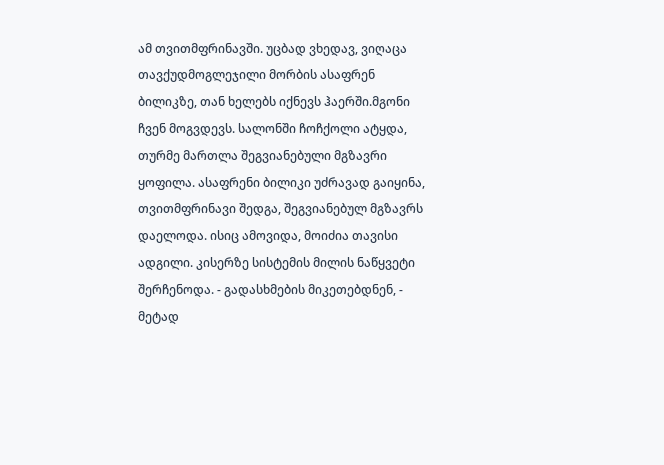ამ თვითმფრინავში. უცბად ვხედავ, ვიღაცა თავქუდმოგლეჯილი მორბის ასაფრენ ბილიკზე, თან ხელებს იქნევს ჰაერში.მგონი ჩვენ მოგვდევს. სალონში ჩოჩქოლი ატყდა, თურმე მართლა შეგვიანებული მგზავრი ყოფილა. ასაფრენი ბილიკი უძრავად გაიყინა, თვითმფრინავი შედგა, შეგვიანებულ მგზავრს დაელოდა. ისიც ამოვიდა, მოიძია თავისი ადგილი. კისერზე სისტემის მილის ნაწყვეტი შერჩენოდა. - გადასხმების მიკეთებდნენ, - მეტად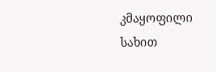კმაყოფილი სახით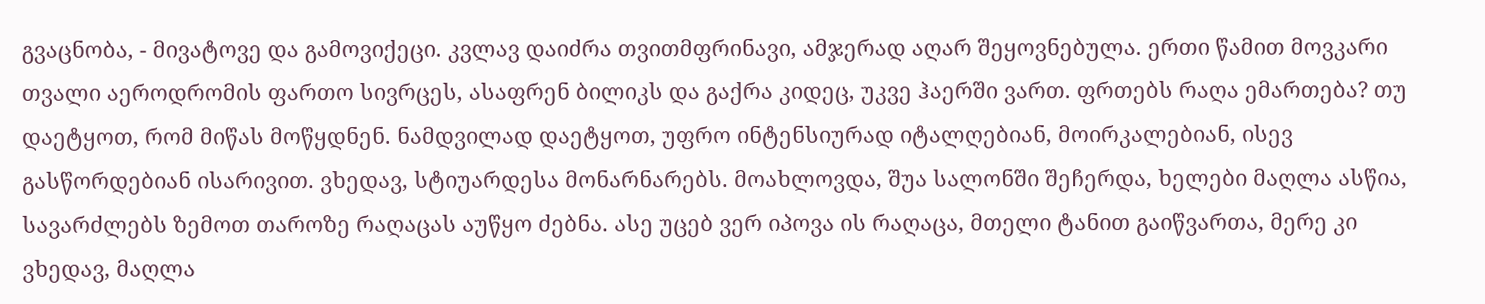გვაცნობა, - მივატოვე და გამოვიქეცი. კვლავ დაიძრა თვითმფრინავი, ამჯერად აღარ შეყოვნებულა. ერთი წამით მოვკარი თვალი აეროდრომის ფართო სივრცეს, ასაფრენ ბილიკს და გაქრა კიდეც, უკვე ჰაერში ვართ. ფრთებს რაღა ემართება? თუ დაეტყოთ, რომ მიწას მოწყდნენ. ნამდვილად დაეტყოთ, უფრო ინტენსიურად იტალღებიან, მოირკალებიან, ისევ გასწორდებიან ისარივით. ვხედავ, სტიუარდესა მონარნარებს. მოახლოვდა, შუა სალონში შეჩერდა, ხელები მაღლა ასწია, სავარძლებს ზემოთ თაროზე რაღაცას აუწყო ძებნა. ასე უცებ ვერ იპოვა ის რაღაცა, მთელი ტანით გაიწვართა, მერე კი ვხედავ, მაღლა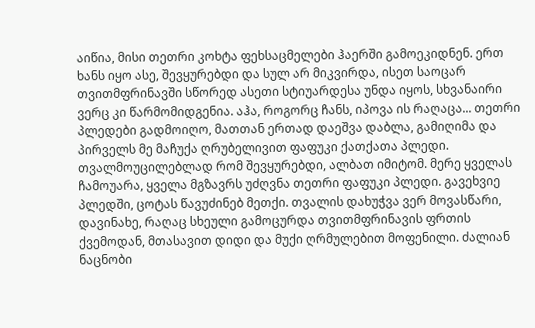აიწია, მისი თეთრი კოხტა ფეხსაცმელები ჰაერში გამოეკიდნენ. ერთ ხანს იყო ასე, შევყურებდი და სულ არ მიკვირდა, ისეთ საოცარ თვითმფრინავში სწორედ ასეთი სტიუარდესა უნდა იყოს, სხვანაირი ვერც კი წარმომიდგენია. აჰა, როგორც ჩანს, იპოვა ის რაღაცა... თეთრი პლედები გადმოიღო, მათთან ერთად დაეშვა დაბლა, გამიღიმა და პირველს მე მაჩუქა ღრუბელივით ფაფუკი ქათქათა პლედი. თვალმოუცილებლად რომ შევყურებდი, ალბათ იმიტომ. მერე ყველას ჩამოუარა, ყველა მგზავრს უძღვნა თეთრი ფაფუკი პლედი. გავეხვიე პლედში, ცოტას წავუძინებ მეთქი. თვალის დახუჭვა ვერ მოვასწარი, დავინახე, რაღაც სხეული გამოცურდა თვითმფრინავის ფრთის ქვემოდან, მთასავით დიდი და მუქი ღრმულებით მოფენილი. ძალიან ნაცნობი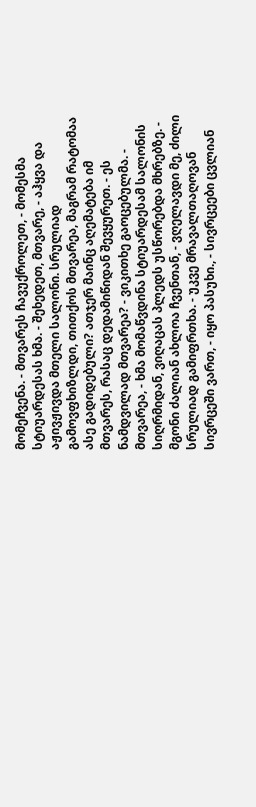მომეჩვენა. - მთვარეს ჩავუქროლეთ, - მომესმა სტიუარდესას ხმა. - შეხედეთ, მთვარე, - აჰყვა და აჟივჟივდა მთელი სალონი. სრულიად გამოვფხიზლდი, თითქოს მთვარეა, მაგრამ რატომაა ასე გადიდებული? ათჯერ მაინც აღემატება იმ მთვარეს, რასაც დედამიწიდან შევყურეთ. - ეს ნამდვილად მთვარეა? - ვიკითხე გაოცებულმა. - მთვარეა, - ხმა მომაწვდინა სტიუარდესამ სალონის სიღრმიდან, ვიღაცას პლედს უსწორებდა მხრებზე. - მგონი ძალიან ახლოა ჩვენთან, - ვღელავდი მე, ძილი სრულიად გამიფრთხა. - უკვე მრავალთაღოვან სივრცეში ვართ, - იყო პასუხი., - სივრცეები ცვლიან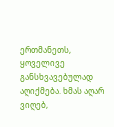ერთმანეთს, ყოველივე განსხვავებულად აღიქმება. ხმას აღარ ვიღებ,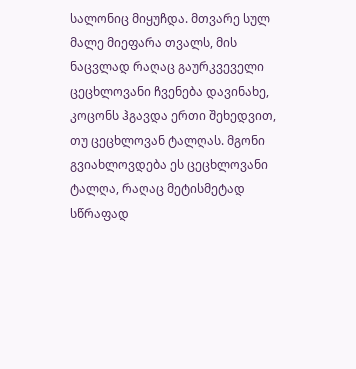სალონიც მიყუჩდა. მთვარე სულ მალე მიეფარა თვალს, მის ნაცვლად რაღაც გაურკვეველი ცეცხლოვანი ჩვენება დავინახე, კოცონს ჰგავდა ერთი შეხედვით, თუ ცეცხლოვან ტალღას. მგონი გვიახლოვდება ეს ცეცხლოვანი ტალღა, რაღაც მეტისმეტად სწრაფად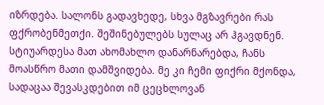იზრდება. სალონს გადავხედე, სხვა მგზავრები რას ფქრობენმეთქი. შეშინებულებს სულაც არ ჰგავდნენ. სტიუარდესა მათ ახომახლო დანარნარებდა, ჩანს მოასწრო მათი დამშვიდება. მე კი ჩემი ფიქრი მქონდა, სადაცაა შევასკდებით იმ ცეცხლოვან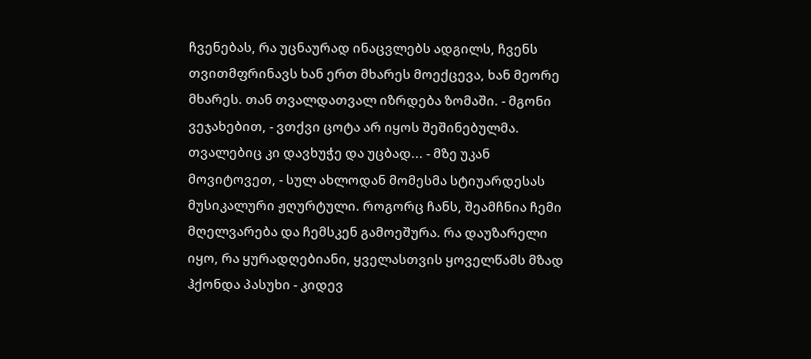ჩვენებას, რა უცნაურად ინაცვლებს ადგილს, ჩვენს თვითმფრინავს ხან ერთ მხარეს მოექცევა, ხან მეორე მხარეს. თან თვალდათვალ იზრდება ზომაში. - მგონი ვეჯახებით, - ვთქვი ცოტა არ იყოს შეშინებულმა. თვალებიც კი დავხუჭე და უცბად... - მზე უკან მოვიტოვეთ, - სულ ახლოდან მომესმა სტიუარდესას მუსიკალური ჟღურტული. როგორც ჩანს, შეამჩნია ჩემი მღელვარება და ჩემსკენ გამოეშურა. რა დაუზარელი იყო, რა ყურადღებიანი, ყველასთვის ყოველწამს მზად ჰქონდა პასუხი - კიდევ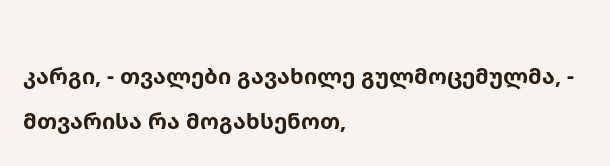კარგი, - თვალები გავახილე გულმოცემულმა, - მთვარისა რა მოგახსენოთ,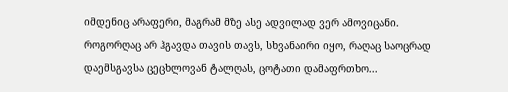იმდენიც არაფერი, მაგრამ მზე ასე ადვილად ვერ ამოვიცანი. როგორღაც არ ჰგავდა თავის თავს, სხვანაირი იყო, რაღაც საოცრად დაემსგავსა ცეცხლოვან ტალღას, ცოტათი დამაფრთხო...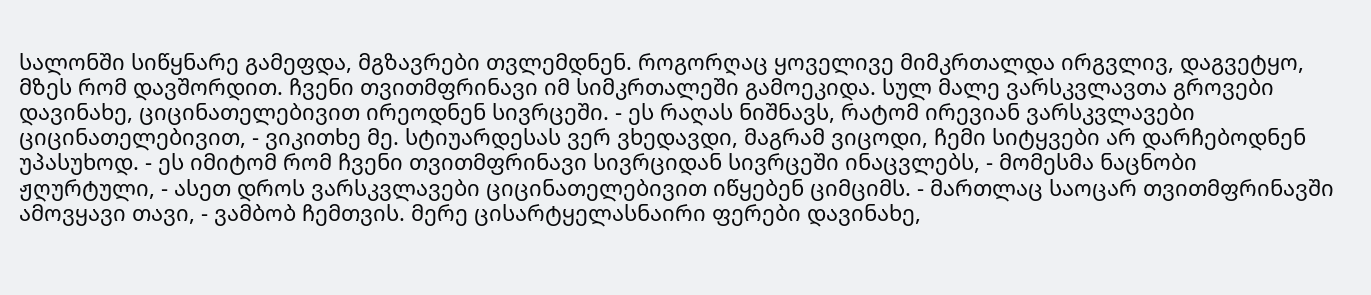სალონში სიწყნარე გამეფდა, მგზავრები თვლემდნენ. როგორღაც ყოველივე მიმკრთალდა ირგვლივ, დაგვეტყო, მზეს რომ დავშორდით. ჩვენი თვითმფრინავი იმ სიმკრთალეში გამოეკიდა. სულ მალე ვარსკვლავთა გროვები დავინახე, ციცინათელებივით ირეოდნენ სივრცეში. - ეს რაღას ნიშნავს, რატომ ირევიან ვარსკვლავები ციცინათელებივით, - ვიკითხე მე. სტიუარდესას ვერ ვხედავდი, მაგრამ ვიცოდი, ჩემი სიტყვები არ დარჩებოდნენ უპასუხოდ. - ეს იმიტომ რომ ჩვენი თვითმფრინავი სივრციდან სივრცეში ინაცვლებს, - მომესმა ნაცნობი ჟღურტული, - ასეთ დროს ვარსკვლავები ციცინათელებივით იწყებენ ციმციმს. - მართლაც საოცარ თვითმფრინავში ამოვყავი თავი, - ვამბობ ჩემთვის. მერე ცისარტყელასნაირი ფერები დავინახე,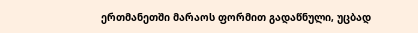ერთმანეთში მარაოს ფორმით გადაწნული, უცბად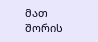მათ შორის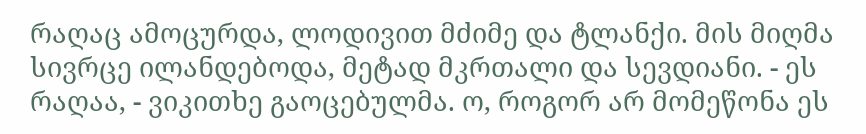რაღაც ამოცურდა, ლოდივით მძიმე და ტლანქი. მის მიღმა სივრცე ილანდებოდა, მეტად მკრთალი და სევდიანი. - ეს რაღაა, - ვიკითხე გაოცებულმა. ო, როგორ არ მომეწონა ეს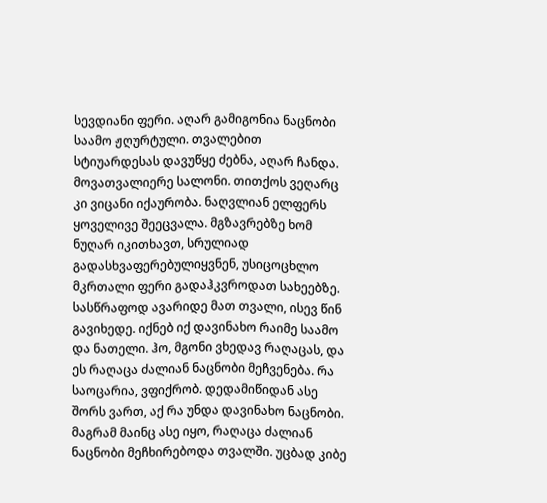სევდიანი ფერი. აღარ გამიგონია ნაცნობი საამო ჟღურტული. თვალებით სტიუარდესას დავუწყე ძებნა, აღარ ჩანდა. მოვათვალიერე სალონი. თითქოს ვეღარც კი ვიცანი იქაურობა. ნაღვლიან ელფერს ყოველივე შეეცვალა. მგზავრებზე ხომ ნუღარ იკითხავთ, სრულიად გადასხვაფერებულიყვნენ, უსიცოცხლო მკრთალი ფერი გადაჰკვროდათ სახეებზე. სასწრაფოდ ავარიდე მათ თვალი, ისევ წინ გავიხედე. იქნებ იქ დავინახო რაიმე საამო და ნათელი. ჰო, მგონი ვხედავ რაღაცას, და ეს რაღაცა ძალიან ნაცნობი მეჩვენება. რა საოცარია, ვფიქრობ. დედამიწიდან ასე შორს ვართ, აქ რა უნდა დავინახო ნაცნობი. მაგრამ მაინც ასე იყო, რაღაცა ძალიან ნაცნობი მეჩხირებოდა თვალში. უცბად კიბე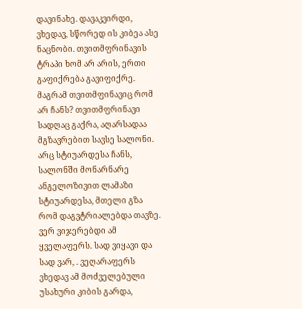დავინახე. დავაკვირდი, ვხედავ, სწორედ ის კიბეა ასე ნაცნობი. თვითმფრინავის ტრაპი ხომ არ არის, ერთი გაფიქრება გავიფიქრე. მაგრამ თვითმფინავიც რომ არ ჩანს? თვითმფრინავი სადღაც გაქრა, აღარსადაა მგზავრებით სავსე სალონი. არც სტიუარდესა ჩანს, სალონში მონარნარე ანგელოზივით ლამაზი სტიუარდესა, მთელი გზა რომ დაგვტრიალებდა თავზე. ვერ ვიჯერებდი ამ ყველაფერს. სად ვიყავი და სად ვარ, . ვეღარაფერს ვხედავ ამ მოძველებული უსახური კიბის გარდა,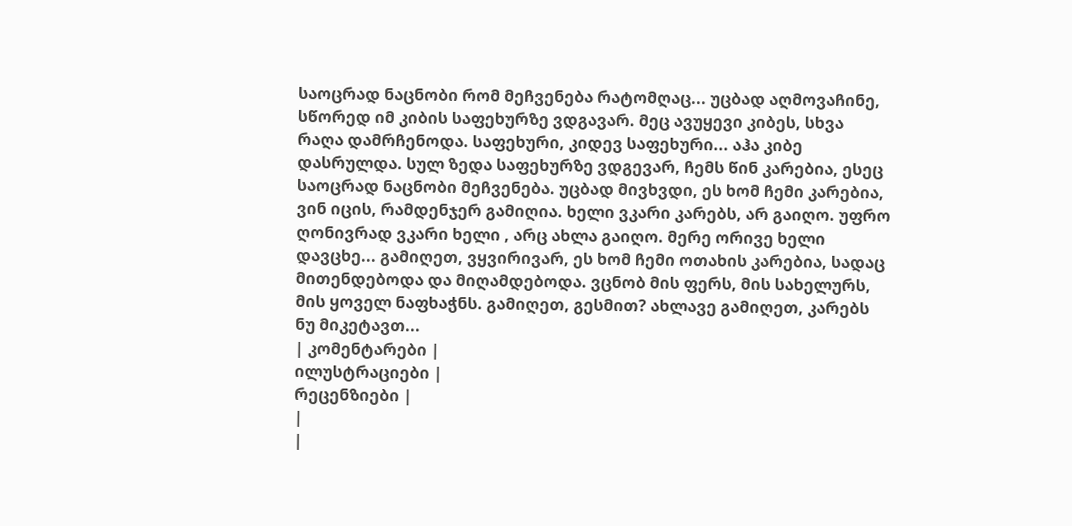საოცრად ნაცნობი რომ მეჩვენება რატომღაც... უცბად აღმოვაჩინე, სწორედ იმ კიბის საფეხურზე ვდგავარ. მეც ავუყევი კიბეს, სხვა რაღა დამრჩენოდა. საფეხური, კიდევ საფეხური... აჰა კიბე დასრულდა. სულ ზედა საფეხურზე ვდგევარ, ჩემს წინ კარებია, ესეც საოცრად ნაცნობი მეჩვენება. უცბად მივხვდი, ეს ხომ ჩემი კარებია, ვინ იცის, რამდენჯერ გამიღია. ხელი ვკარი კარებს, არ გაიღო. უფრო ღონივრად ვკარი ხელი , არც ახლა გაიღო. მერე ორივე ხელი დავცხე... გამიღეთ, ვყვირივარ, ეს ხომ ჩემი ოთახის კარებია, სადაც მითენდებოდა და მიღამდებოდა. ვცნობ მის ფერს, მის სახელურს, მის ყოველ ნაფხაჭნს. გამიღეთ, გესმით? ახლავე გამიღეთ, კარებს ნუ მიკეტავთ...
| კომენტარები |
ილუსტრაციები |
რეცენზიები |
|
|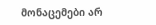მონაცემები არ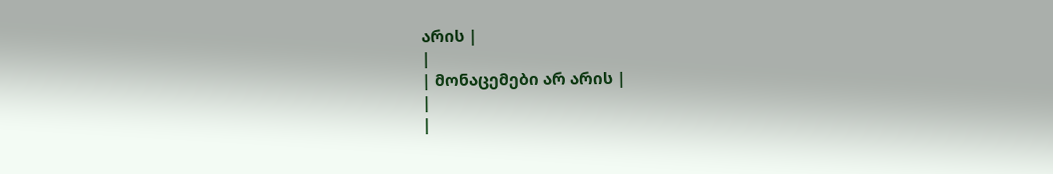არის |
|
| მონაცემები არ არის |
|
|